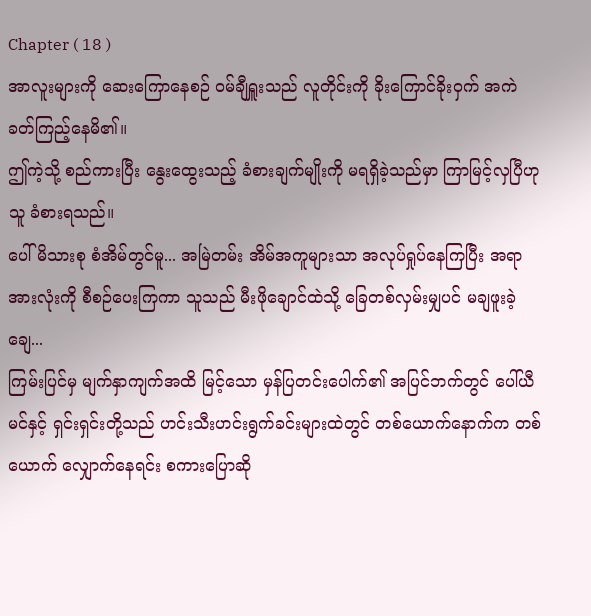Chapter ( 18 )
အာလူးများကို ဆေးကြောနေစဉ် ဝမ်ချီရှူးသည် လူတိုင်းကို ခိုးကြောင်ခိုးဝှက် အကဲခတ်ကြည့်နေမိ၏။
ဤကဲ့သို့ စည်ကားပြီး နွေးထွေးသည့် ခံစားချက်မျိုးကို မရရှိခဲ့သည်မှာ ကြာမြင့်လှပြီဟု သူ ခံစားရသည်။
ပေါ်မိသားစု စံအိမ်တွင်မူ... အမြဲတမ်း အိမ်အကူများသာ အလုပ်ရှုပ်နေကြပြီး အရာအားလုံးကို စီစဉ်ပေးကြကာ သူသည် မီးဖိုချောင်ထဲသို့ ခြေတစ်လှမ်းမျှပင် မချဖူးခဲ့ချေ...
ကြမ်းပြင်မှ မျက်နှာကျက်အထိ မြင့်သော မှန်ပြတင်းပေါက်၏ အပြင်ဘက်တွင် ပေါ်ယီမင်နှင့် ရှင်းရှင်းတို့သည် ဟင်းသီးဟင်းရွက်ခင်းများထဲတွင် တစ်ယောက်နောက်က တစ်ယောက် လျှောက်နေရင်း စကားပြောဆို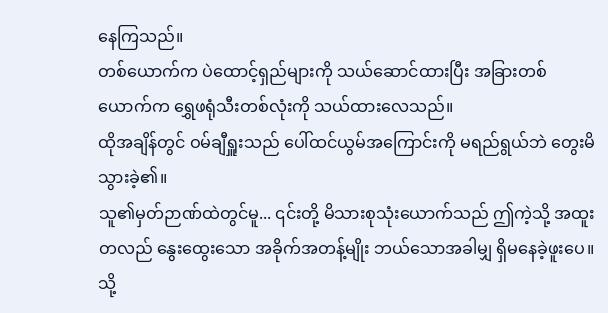နေကြသည်။
တစ်ယောက်က ပဲထောင့်ရှည်များကို သယ်ဆောင်ထားပြီး အခြားတစ်ယောက်က ရွှေဖရုံသီးတစ်လုံးကို သယ်ထားလေသည်။
ထိုအချိန်တွင် ဝမ်ချီရှူးသည် ပေါ်ထင်ယွမ်အကြောင်းကို မရည်ရွယ်ဘဲ တွေးမိသွားခဲ့၏။
သူ၏မှတ်ဉာဏ်ထဲတွင်မူ... ၎င်းတို့ မိသားစုသုံးယောက်သည် ဤကဲ့သို့ အထူးတလည် နွေးထွေးသော အခိုက်အတန့်မျိုး ဘယ်သောအခါမျှ ရှိမနေခဲ့ဖူးပေ။
သို့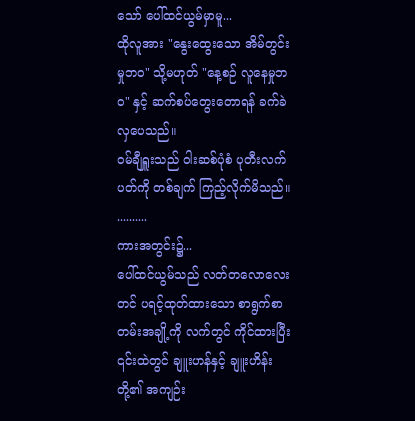သော် ပေါ်ထင်ယွမ်မှာမူ...
ထိုလူအား "နွေးထွေးသော အိမ်တွင်းမှုဘဝ" သို့မဟုတ် "နေ့စဉ် လူနေမှုဘဝ" နှင့် ဆက်စပ်တွေးတောရန် ခက်ခဲလှပေသည်။
ဝမ်ချီရှူးသည် ဝါးဆစ်ပုံစံ ပုတီးလက်ပတ်ကို တစ်ချက် ကြည့်လိုက်မိသည်။
..........
ကားအတွင်း၌...
ပေါ်ထင်ယွမ်သည် လတ်တလောလေးတင် ပရင့်ထုတ်ထားသော စာရွက်စာတမ်းအချို့ကို လက်တွင် ကိုင်ထားပြီး ၎င်းထဲတွင် ချူးဟန်နှင့် ချူးဟိန်းတို့၏ အကျဉ်း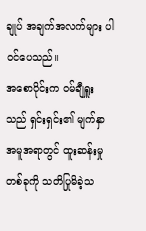ချုပ် အချက်အလက်များ ပါဝင်ပေသည်။
အစောပိုင်းက ဝမ်ချီရှူးသည် ရှင်းရှင်း၏ မျက်နှာအမူအရာတွင် ထူးဆန်းမှုတစ်ခုကို သတိပြုမိခဲ့သ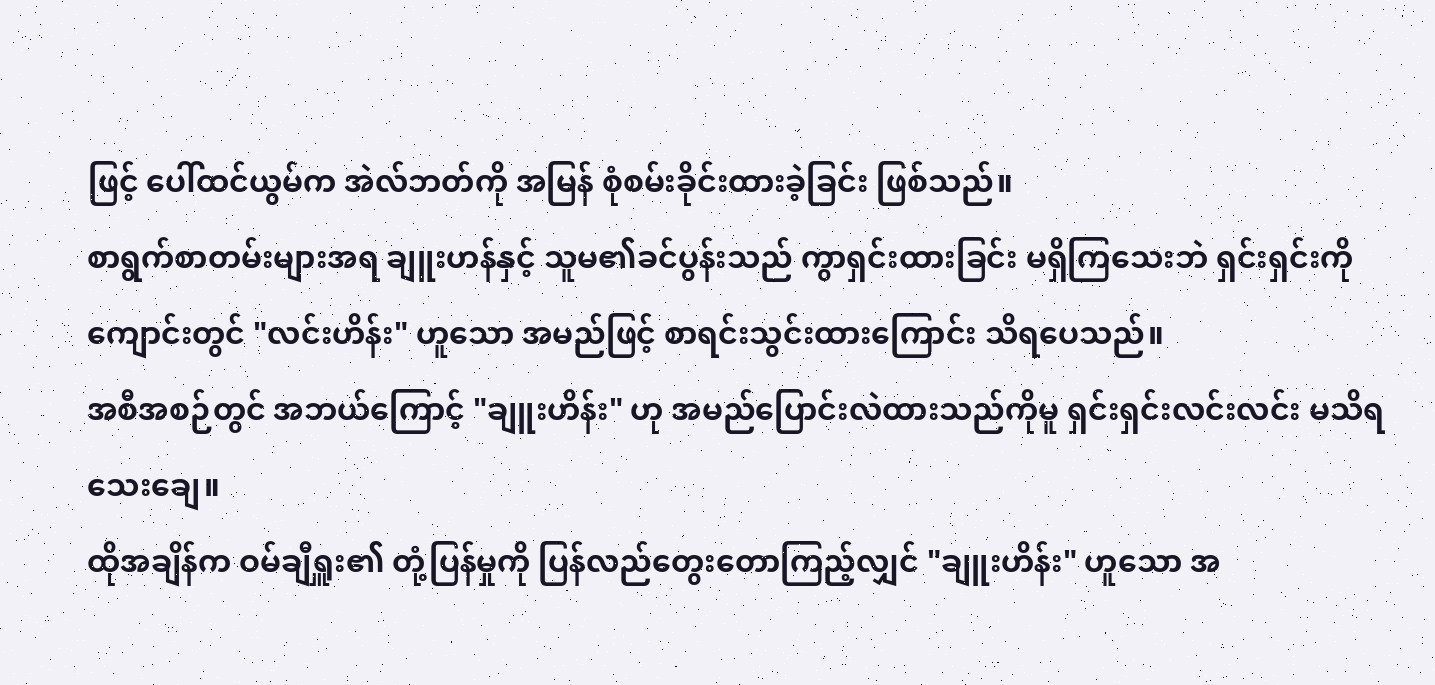ဖြင့် ပေါ်ထင်ယွမ်က အဲလ်ဘတ်ကို အမြန် စုံစမ်းခိုင်းထားခဲ့ခြင်း ဖြစ်သည်။
စာရွက်စာတမ်းများအရ ချူးဟန်နှင့် သူမ၏ခင်ပွန်းသည် ကွာရှင်းထားခြင်း မရှိကြသေးဘဲ ရှင်းရှင်းကို ကျောင်းတွင် "လင်းဟိန်း" ဟူသော အမည်ဖြင့် စာရင်းသွင်းထားကြောင်း သိရပေသည်။
အစီအစဉ်တွင် အဘယ်ကြောင့် "ချူးဟိန်း" ဟု အမည်ပြောင်းလဲထားသည်ကိုမူ ရှင်းရှင်းလင်းလင်း မသိရသေးချေ။
ထိုအချိန်က ဝမ်ချီရှူး၏ တုံ့ပြန်မှုကို ပြန်လည်တွေးတောကြည့်လျှင် "ချူးဟိန်း" ဟူသော အ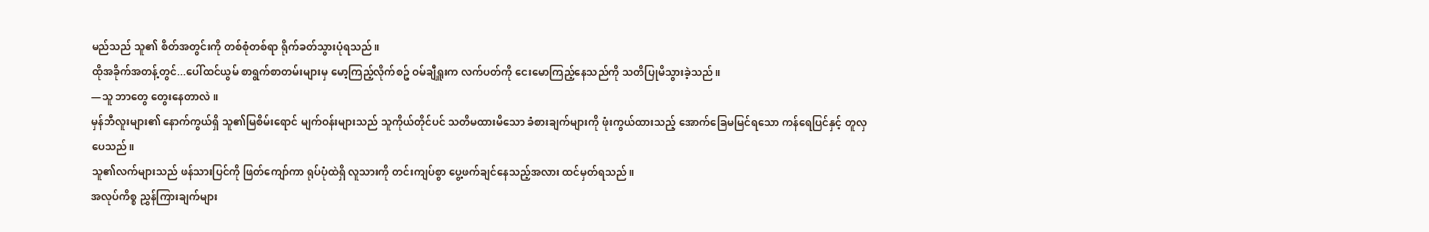မည်သည် သူ၏ စိတ်အတွင်းကို တစ်စုံတစ်ရာ ရိုက်ခတ်သွားပုံရသည်။
ထိုအခိုက်အတန့်တွင်...ပေါ်ထင်ယွမ် စာရွက်စာတမ်းများမှ မော့ကြည့်လိုက်စဥ် ဝမ်ချီရှူးက လက်ပတ်ကို ငေးမောကြည့်နေသည်ကို သတိပြုမိသွားခဲ့သည်။
—သူ ဘာတွေ တွေးနေတာလဲ။
မှန်ဘီလူးများ၏ နောက်ကွယ်ရှိ သူ၏မြစိမ်းရောင် မျက်ဝန်းများသည် သူကိုယ်တိုင်ပင် သတိမထားမိသော ခံစားချက်များကို ဖုံးကွယ်ထားသည့် အောက်ခြေမမြင်ရသော ကန်ရေပြင်နှင့် တူလှပေသည်။
သူ၏လက်များသည် ဖန်သားပြင်ကို ဖြတ်ကျော်ကာ ရုပ်ပုံထဲရှိ လူသားကို တင်းကျပ်စွာ ပွေ့ဖက်ချင်နေသည့်အလား ထင်မှတ်ရသည်။
အလုပ်ကိစ္စ ညွှန်ကြားချက်များ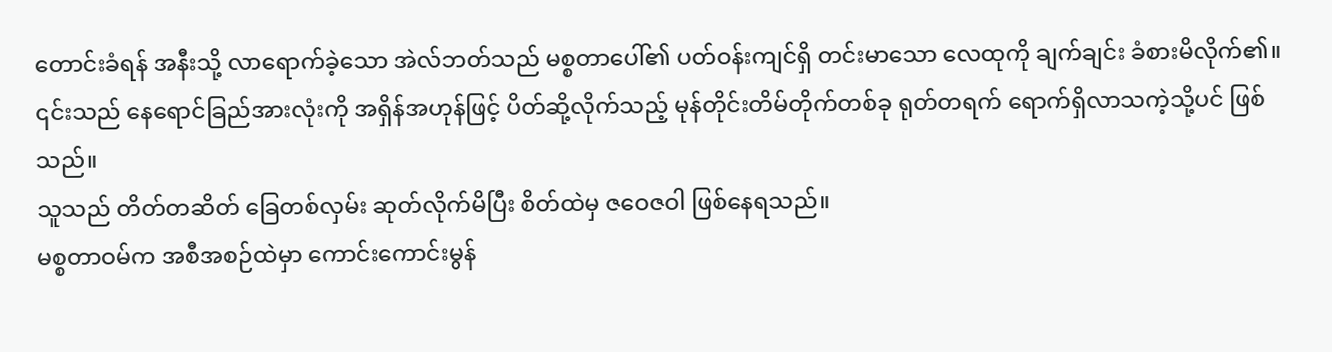တောင်းခံရန် အနီးသို့ လာရောက်ခဲ့သော အဲလ်ဘတ်သည် မစ္စတာပေါ်၏ ပတ်ဝန်းကျင်ရှိ တင်းမာသော လေထုကို ချက်ချင်း ခံစားမိလိုက်၏။
၎င်းသည် နေရောင်ခြည်အားလုံးကို အရှိန်အဟုန်ဖြင့် ပိတ်ဆို့လိုက်သည့် မုန်တိုင်းတိမ်တိုက်တစ်ခု ရုတ်တရက် ရောက်ရှိလာသကဲ့သို့ပင် ဖြစ်သည်။
သူသည် တိတ်တဆိတ် ခြေတစ်လှမ်း ဆုတ်လိုက်မိပြီး စိတ်ထဲမှ ဇဝေဇဝါ ဖြစ်နေရသည်။
မစ္စတာဝမ်က အစီအစဉ်ထဲမှာ ကောင်းကောင်းမွန်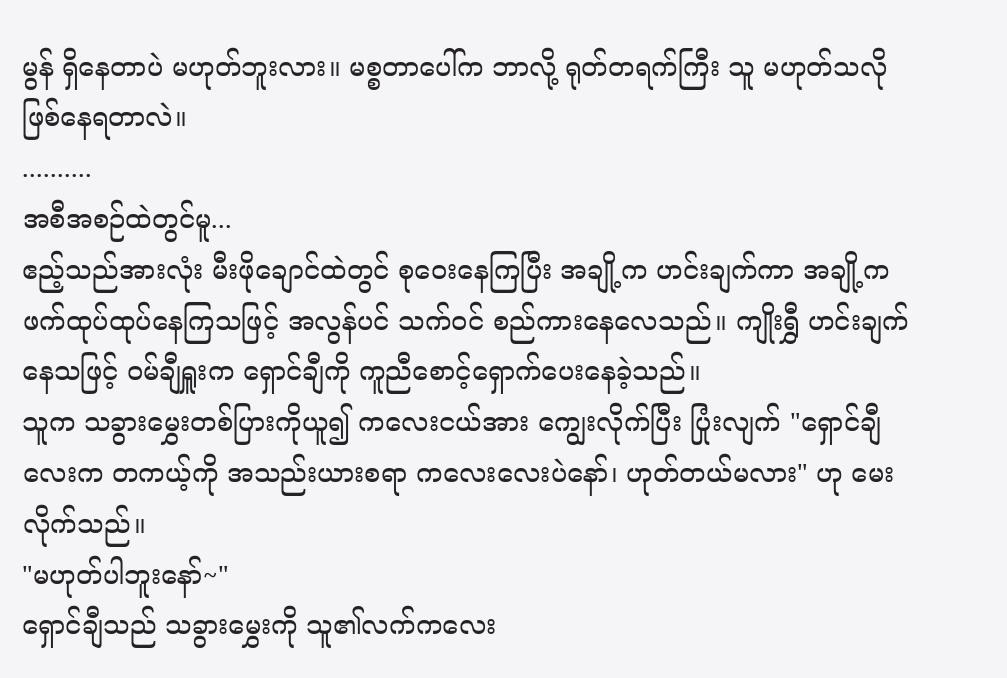မွန် ရှိနေတာပဲ မဟုတ်ဘူးလား။ မစ္စတာပေါ်က ဘာလို့ ရုတ်တရက်ကြီး သူ မဟုတ်သလို ဖြစ်နေရတာလဲ။
..........
အစီအစဉ်ထဲတွင်မူ...
ဧည့်သည်အားလုံး မီးဖိုချောင်ထဲတွင် စုဝေးနေကြပြီး အချို့က ဟင်းချက်ကာ အချို့က ဖက်ထုပ်ထုပ်နေကြသဖြင့် အလွန်ပင် သက်ဝင် စည်ကားနေလေသည်။ ကျိုးရွှီ ဟင်းချက်နေသဖြင့် ဝမ်ချီရှူးက ရှောင်ချီကို ကူညီစောင့်ရှောက်ပေးနေခဲ့သည်။
သူက သခွားမွှေးတစ်ပြားကိုယူ၍ ကလေးငယ်အား ကျွေးလိုက်ပြီး ပြုံးလျက် "ရှောင်ချီလေးက တကယ့်ကို အသည်းယားစရာ ကလေးလေးပဲနော်၊ ဟုတ်တယ်မလား" ဟု မေးလိုက်သည်။
"မဟုတ်ပါဘူးနော်~"
ရှောင်ချီသည် သခွားမွှေးကို သူ၏လက်ကလေး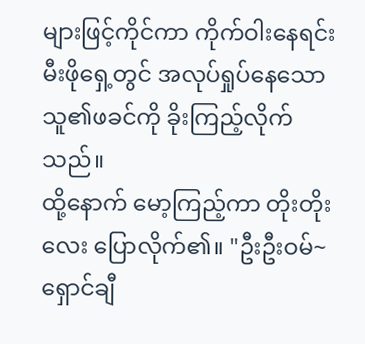များဖြင့်ကိုင်ကာ ကိုက်ဝါးနေရင်း မီးဖိုရှေ့တွင် အလုပ်ရှုပ်နေသော သူ၏ဖခင်ကို ခိုးကြည့်လိုက်သည်။
ထို့နောက် မော့ကြည့်ကာ တိုးတိုးလေး ပြောလိုက်၏။ "ဦးဦးဝမ်~ ရှောင်ချီ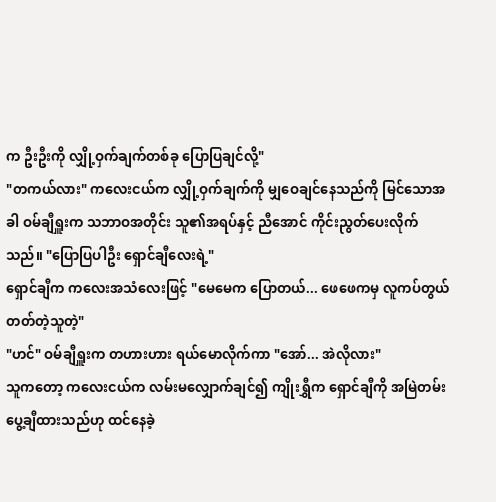က ဦးဦးကို လျှို့ဝှက်ချက်တစ်ခု ပြောပြချင်လို့"
"တကယ်လား" ကလေးငယ်က လျှို့ဝှက်ချက်ကို မျှဝေချင်နေသည်ကို မြင်သောအခါ ဝမ်ချီရှူးက သဘာဝအတိုင်း သူ၏အရပ်နှင့် ညီအောင် ကိုင်းညွတ်ပေးလိုက်သည်။ "ပြောပြပါဦး ရှောင်ချီလေးရဲ့"
ရှောင်ချီက ကလေးအသံလေးဖြင့် "မေမေက ပြောတယ်... ဖေဖေကမှ လူကပ်တွယ်တတ်တဲ့သူတဲ့"
"ဟင်" ဝမ်ချီရှူးက တဟားဟား ရယ်မောလိုက်ကာ "အော်... အဲလိုလား"
သူကတော့ ကလေးငယ်က လမ်းမလျှောက်ချင်၍ ကျိုးရွှီက ရှောင်ချီကို အမြဲတမ်း ပွေ့ချီထားသည်ဟု ထင်နေခဲ့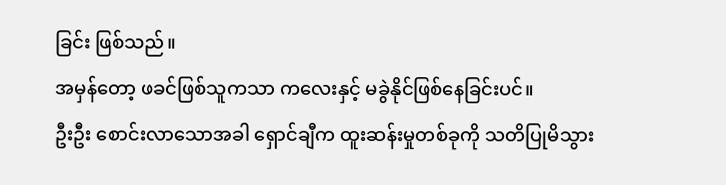ခြင်း ဖြစ်သည်။
အမှန်တော့ ဖခင်ဖြစ်သူကသာ ကလေးနှင့် မခွဲနိုင်ဖြစ်နေခြင်းပင်။
ဦးဦး စောင်းလာသောအခါ ရှောင်ချီက ထူးဆန်းမှုတစ်ခုကို သတိပြုမိသွား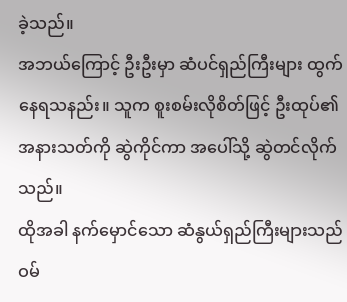ခဲ့သည်။
အဘယ်ကြောင့် ဦးဦးမှာ ဆံပင်ရှည်ကြီးများ ထွက်နေရသနည်း။ သူက စူးစမ်းလိုစိတ်ဖြင့် ဦးထုပ်၏ အနားသတ်ကို ဆွဲကိုင်ကာ အပေါ်သို့ ဆွဲတင်လိုက်သည်။
ထိုအခါ နက်မှောင်သော ဆံနွယ်ရှည်ကြီးများသည် ဝမ်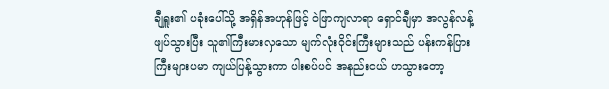ချီရှူး၏ ပခုံးပေါ်သို့ အရှိန်အဟုန်ဖြင့် ဝဲဖြာကျလာရာ ရှောင်ချီမှာ အလွန်လန့်ဖျပ်သွားပြီး သူ၏ကြီးမားလှသော မျက်လုံးဝိုင်းကြီးများသည် ပန်းကန်ပြားကြီးများပမာ ကျယ်ပြန့်သွားကာ ပါးစပ်ပင် အနည်းငယ် ဟသွားတော့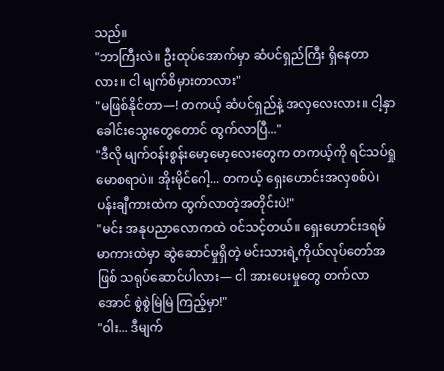သည်။
"ဘာကြီးလဲ။ ဦးထုပ်အောက်မှာ ဆံပင်ရှည်ကြီး ရှိနေတာလား။ ငါ မျက်စိမှားတာလား"
"မဖြစ်နိုင်တာ—! တကယ့် ဆံပင်ရှည်နဲ့ အလှလေးလား။ ငါ့နှာခေါင်းသွေးတွေတောင် ထွက်လာပြီ..."
"ဒီလို မျက်ဝန်းစွန်းမော့မော့လေးတွေက တကယ့်ကို ရင်သပ်ရှုမောစရာပဲ။ အိုးမိုင်ဂေါ့... တကယ့် ရှေးဟောင်းအလှစစ်ပဲ၊ ပန်းချီကားထဲက ထွက်လာတဲ့အတိုင်းပဲ!"
"မင်း အနုပညာလောကထဲ ဝင်သင့်တယ်။ ရှေးဟောင်းဒရမ်မာကားထဲမှာ ဆွဲဆောင်မှုရှိတဲ့ မင်းသားရဲ့ကိုယ်လုပ်တော်အဖြစ် သရုပ်ဆောင်ပါလား— ငါ အားပေးမှုတွေ တက်လာအောင် စွဲစွဲမြဲမြဲ ကြည့်မှာ!"
"ဝါး... ဒီမျက်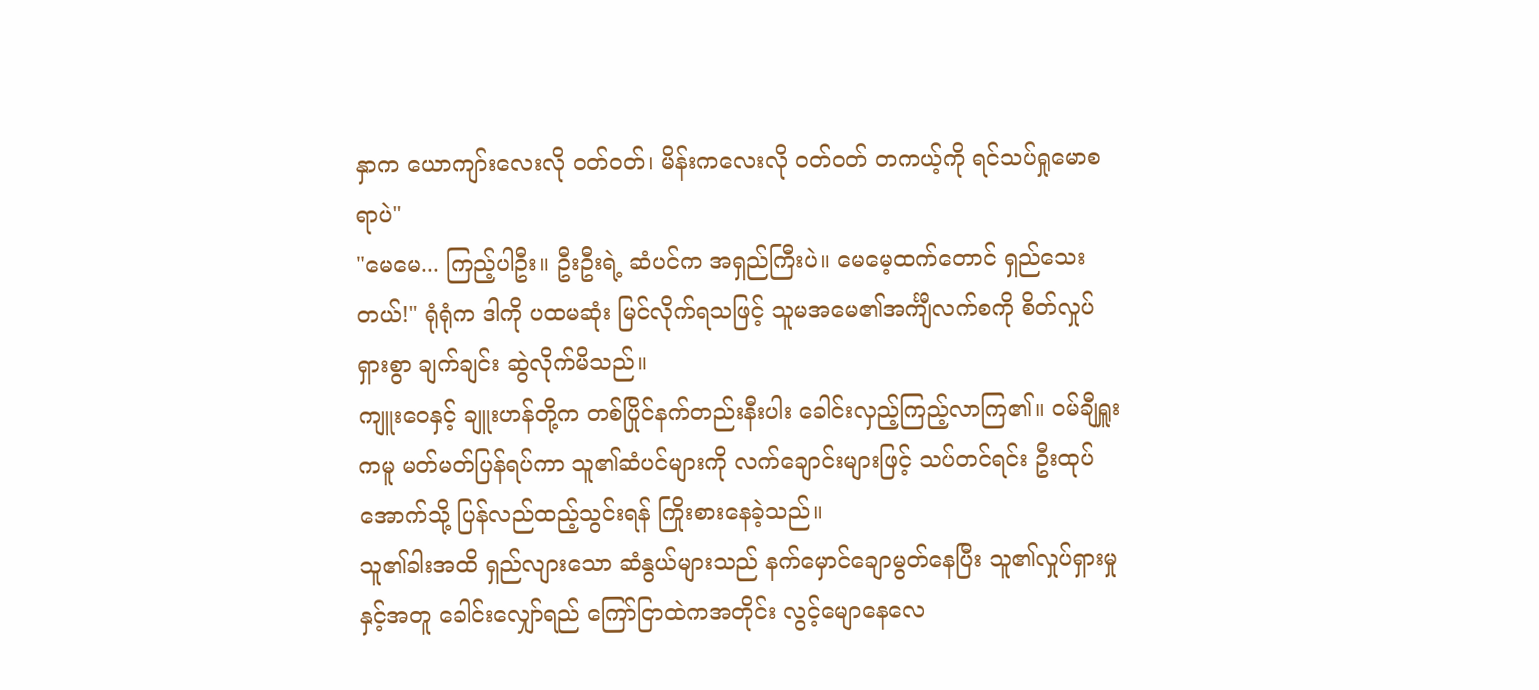နှာက ယောကျာ်းလေးလို ဝတ်ဝတ်၊ မိန်းကလေးလို ဝတ်ဝတ် တကယ့်ကို ရင်သပ်ရှုမောစရာပဲ"
"မေမေ... ကြည့်ပါဦး။ ဦးဦးရဲ့ ဆံပင်က အရှည်ကြီးပဲ။ မေမေ့ထက်တောင် ရှည်သေးတယ်!" ရုံရုံက ဒါကို ပထမဆုံး မြင်လိုက်ရသဖြင့် သူမအမေ၏အင်္ကျီလက်စကို စိတ်လှုပ်ရှားစွာ ချက်ချင်း ဆွဲလိုက်မိသည်။
ကျူးဝေနှင့် ချူးဟန်တို့က တစ်ပြိုင်နက်တည်းနီးပါး ခေါင်းလှည့်ကြည့်လာကြ၏။ ဝမ်ချီရှူးကမူ မတ်မတ်ပြန်ရပ်ကာ သူ၏ဆံပင်များကို လက်ချောင်းများဖြင့် သပ်တင်ရင်း ဦးထုပ်အောက်သို့ ပြန်လည်ထည့်သွင်းရန် ကြိုးစားနေခဲ့သည်။
သူ၏ခါးအထိ ရှည်လျားသော ဆံနွယ်များသည် နက်မှောင်ချောမွတ်နေပြီး သူ၏လှုပ်ရှားမှုနှင့်အတူ ခေါင်းလျှော်ရည် ကြော်ငြာထဲကအတိုင်း လွင့်မျောနေလေ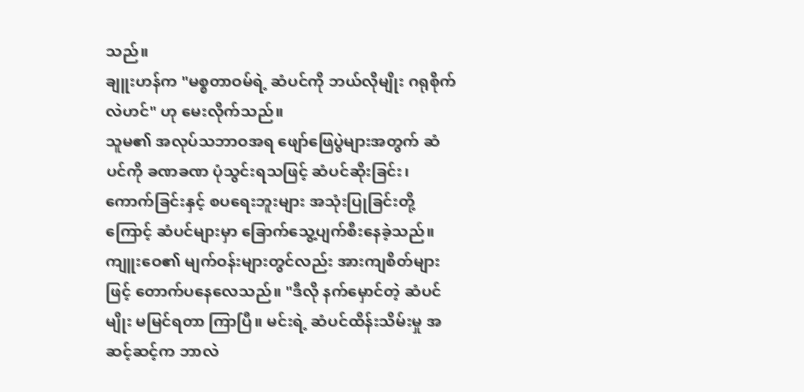သည်။
ချူးဟန်က "မစ္စတာဝမ်ရဲ့ ဆံပင်ကို ဘယ်လိုမျိုး ဂရုစိုက်လဲဟင်" ဟု မေးလိုက်သည်။
သူမ၏ အလုပ်သဘာဝအရ ဖျော်ဖြေပွဲများအတွက် ဆံပင်ကို ခဏခဏ ပုံသွင်းရသဖြင့် ဆံပင်ဆိုးခြင်း၊ ကောက်ခြင်းနှင့် စပရေးဘူးများ အသုံးပြုခြင်းတို့ကြောင့် ဆံပင်များမှာ ခြောက်သွေ့ပျက်စီးနေခဲ့သည်။
ကျူးဝေ၏ မျက်ဝန်းများတွင်လည်း အားကျစိတ်များဖြင့် တောက်ပနေလေသည်။ "ဒီလို နက်မှောင်တဲ့ ဆံပင်မျိုး မမြင်ရတာ ကြာပြီ။ မင်းရဲ့ ဆံပင်ထိန်းသိမ်းမှု အဆင့်ဆင့်က ဘာလဲ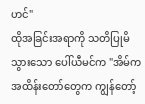ဟင်"
ထိုအခြင်းအရာကို သတိပြုမိသွားသော ပေါ်ယီမင်က "အိမ်က အထိန်းတော်တွေက ကျွန်တော့်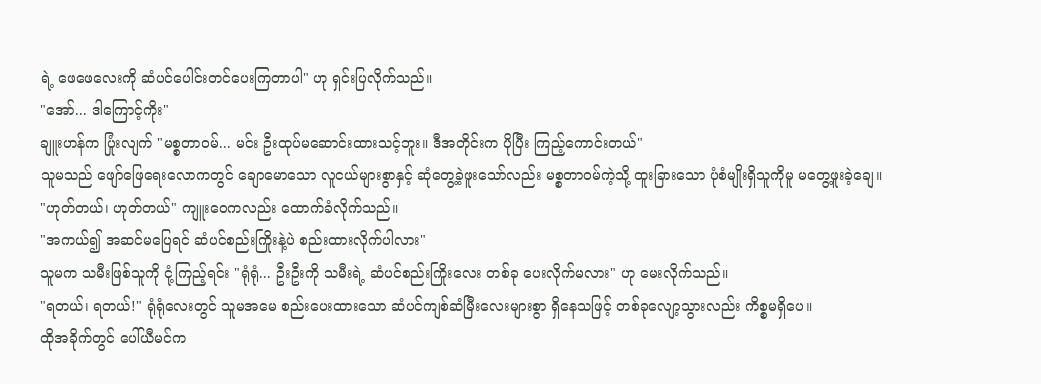ရဲ့ ဖေဖေလေးကို ဆံပင်ပေါင်းတင်ပေးကြတာပါ" ဟု ရှင်းပြလိုက်သည်။
"အော်... ဒါကြောင့်ကိုး"
ချူးဟန်က ပြုံးလျက် "မစ္စတာဝမ်... မင်း ဦးထုပ်မဆောင်းထားသင့်ဘူး။ ဒီအတိုင်းက ပိုပြီး ကြည့်ကောင်းတယ်"
သူမသည် ဖျော်ဖြေရေးလောကတွင် ချောမောသော လူငယ်များစွာနှင့် ဆုံတွေ့ခဲ့ဖူးသော်လည်း မစ္စတာဝမ်ကဲ့သို့ ထူးခြားသော ပုံစံမျိုးရှိသူကိုမူ မတွေ့ဖူးခဲ့ချေ။
"ဟုတ်တယ်၊ ဟုတ်တယ်" ကျူးဝေကလည်း ထောက်ခံလိုက်သည်။
"အကယ်၍ အဆင်မပြေရင် ဆံပင်စည်းကြိုးနဲ့ပဲ စည်းထားလိုက်ပါလား"
သူမက သမီးဖြစ်သူကို ငုံ့ကြည့်ရင်း "ရုံရုံ... ဦးဦးကို သမီးရဲ့ ဆံပင်စည်းကြိုးလေး တစ်ခု ပေးလိုက်မလား" ဟု မေးလိုက်သည်။
"ရတယ်၊ ရတယ်!" ရုံရုံလေးတွင် သူမအမေ စည်းပေးထားသော ဆံပင်ကျစ်ဆံမြီးလေးများစွာ ရှိနေသဖြင့် တစ်ခုလျော့သွားလည်း ကိစ္စမရှိပေ။
ထိုအခိုက်တွင် ပေါ်ယီမင်က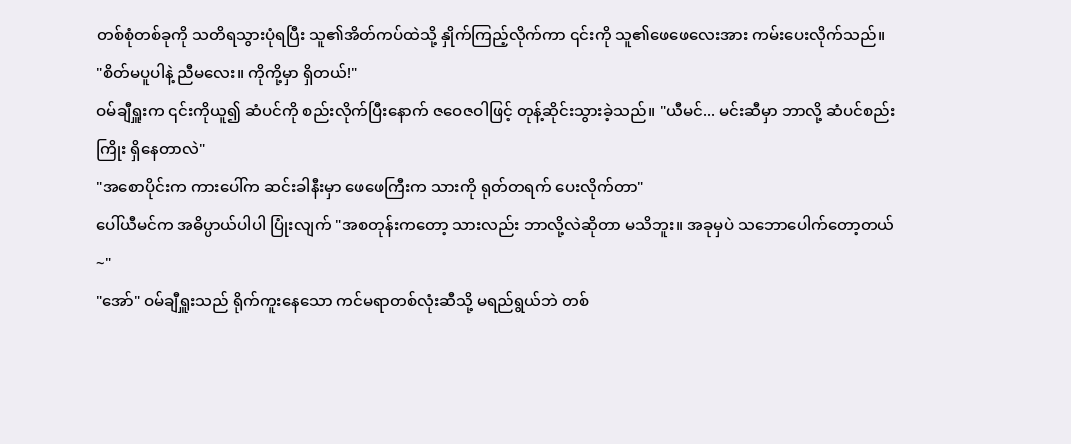တစ်စုံတစ်ခုကို သတိရသွားပုံရပြီး သူ၏အိတ်ကပ်ထဲသို့ နှိုက်ကြည့်လိုက်ကာ ၎င်းကို သူ၏ဖေဖေလေးအား ကမ်းပေးလိုက်သည်။
"စိတ်မပူပါနဲ့ ညီမလေး။ ကိုကို့မှာ ရှိတယ်!"
ဝမ်ချီရှူးက ၎င်းကိုယူ၍ ဆံပင်ကို စည်းလိုက်ပြီးနောက် ဇဝေဇဝါဖြင့် တုန့်ဆိုင်းသွားခဲ့သည်။ "ယီမင်... မင်းဆီမှာ ဘာလို့ ဆံပင်စည်းကြိုး ရှိနေတာလဲ"
"အစောပိုင်းက ကားပေါ်က ဆင်းခါနီးမှာ ဖေဖေကြီးက သားကို ရုတ်တရက် ပေးလိုက်တာ"
ပေါ်ယီမင်က အဓိပ္ပာယ်ပါပါ ပြုံးလျက် "အစတုန်းကတော့ သားလည်း ဘာလို့လဲဆိုတာ မသိဘူး။ အခုမှပဲ သဘောပေါက်တော့တယ်~"
"အော်" ဝမ်ချီရှူးသည် ရိုက်ကူးနေသော ကင်မရာတစ်လုံးဆီသို့ မရည်ရွယ်ဘဲ တစ်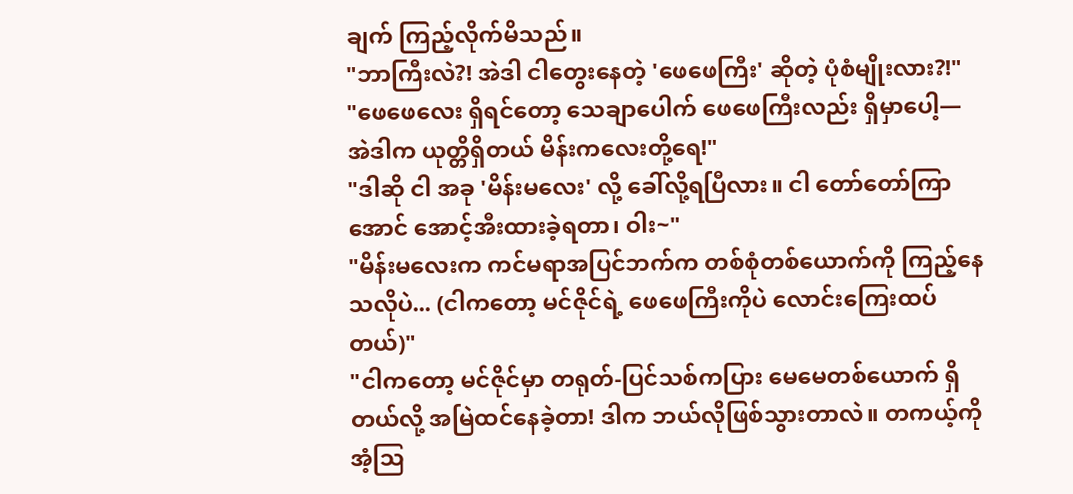ချက် ကြည့်လိုက်မိသည်။
"ဘာကြီးလဲ?! အဲဒါ ငါတွေးနေတဲ့ 'ဖေဖေကြီး' ဆိုတဲ့ ပုံစံမျိုးလား?!"
"ဖေဖေလေး ရှိရင်တော့ သေချာပေါက် ဖေဖေကြီးလည်း ရှိမှာပေါ့— အဲဒါက ယုတ္တိရှိတယ် မိန်းကလေးတို့ရေ!"
"ဒါဆို ငါ အခု 'မိန်းမလေး' လို့ ခေါ်လို့ရပြီလား။ ငါ တော်တော်ကြာအောင် အောင့်အီးထားခဲ့ရတာ၊ ဝါး~"
"မိန်းမလေးက ကင်မရာအပြင်ဘက်က တစ်စုံတစ်ယောက်ကို ကြည့်နေသလိုပဲ... (ငါကတော့ မင်ဇိုင်ရဲ့ ဖေဖေကြီးကိုပဲ လောင်းကြေးထပ်တယ်)"
"ငါကတော့ မင်ဇိုင်မှာ တရုတ်-ပြင်သစ်ကပြား မေမေတစ်ယောက် ရှိတယ်လို့ အမြဲထင်နေခဲ့တာ! ဒါက ဘယ်လိုဖြစ်သွားတာလဲ။ တကယ့်ကို အံ့ဩ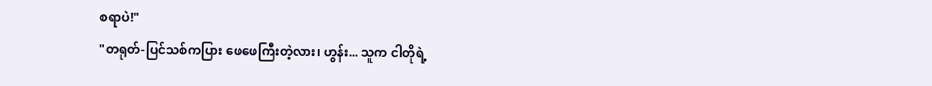စရာပဲ!"
"တရုတ်-ပြင်သစ်ကပြား ဖေဖေကြီးတဲ့လား၊ ဟွန်း... သူက ငါတိုရဲ့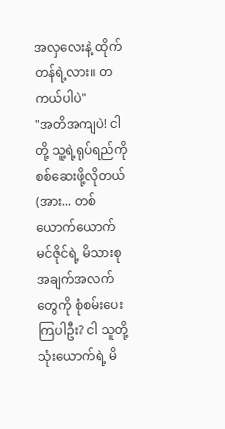အလှလေးနဲ့ ထိုက်တန်ရဲ့လား။ တကယ်ပါပဲ"
"အတိအကျပဲ! ငါတို့ သူ့ရဲ့ရုပ်ရည်ကို စစ်ဆေးဖို့လိုတယ် (အား... တစ်ယောက်ယောက် မင်ဇိုင်ရဲ့ မိသားစု အချက်အလက်တွေကို စုံစမ်းပေးကြပါဦး? ငါ သူတို့ သုံးယောက်ရဲ့ မိ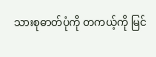သားစုဓာတ်ပုံကို တကယ့်ကို မြင်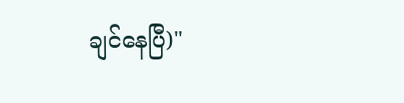ချင်နေပြီ)"